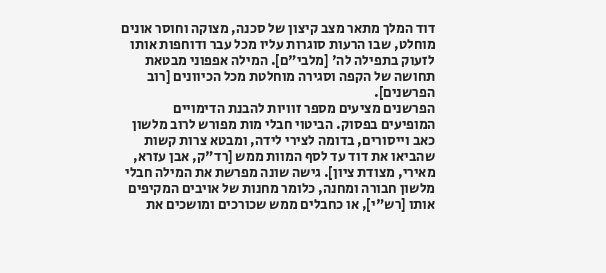דוד המלך מתאר מצב קיצון של סכנה, מצוקה וחוסר אונים מוחלט, שבו הרעות סוגרות עליו מכל עבר ודוחפות אותו לזעוק בתפילה לה' [מלבי"ם]. המילה אפפוני מבטאת תחושה של הקפה וסגירה מוחלטת מכל הכיוונים [רוב הפרשנים].
הפרשנים מציעים מספר זוויות להבנת הדימויים המופיעים בפסוק. הביטוי חבלי מות מפורש לרוב מלשון כאב וייסורים, בדומה לצירי לידה, ומבטא צרות קשות שהביאו את דוד עד לסף המוות ממש [רד"ק, אבן עזרא, מאירי, מצודת ציון]. גישה שונה מפרשת את המילה חבלי מלשון חבורה ומחנה, כלומר מחנות של אויבים המקיפים אותו [רש"י], או כחבלים ממש שכורכים ומושכים את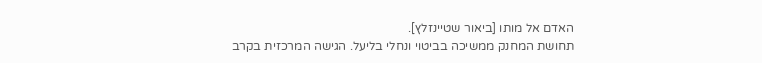האדם אל מותו [ביאור שטיינזלץ].
תחושת המחנק ממשיכה בביטוי ונחלי בליעל. הגישה המרכזית בקרב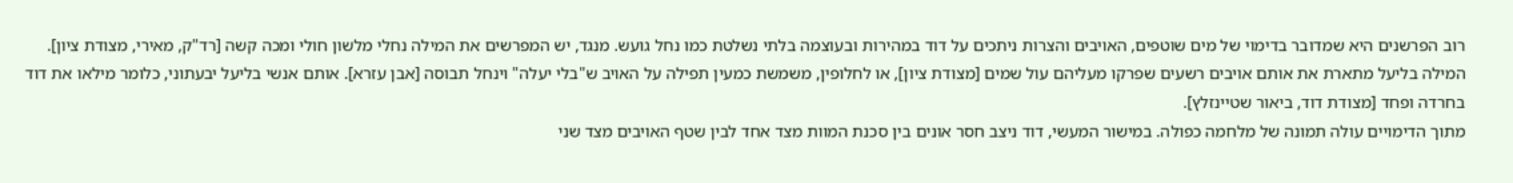רוב הפרשנים היא שמדובר בדימוי של מים שוטפים, האויבים והצרות ניתכים על דוד במהירות ובעוצמה בלתי נשלטת כמו נחל גועש. מנגד, יש המפרשים את המילה נחלי מלשון חולי ומכה קשה [רד"ק, מאירי, מצודת ציון]. המילה בליעל מתארת את אותם אויבים רשעים שפרקו מעליהם עול שמים [מצודת ציון], או לחלופין, משמשת כמעין תפילה על האויב ש"בלי יעלה" וינחל תבוסה [אבן עזרא]. אותם אנשי בליעל יבעתוני, כלומר מילאו את דוד בחרדה ופחד [מצודת דוד, ביאור שטיינזלץ].
מתוך הדימויים עולה תמונה של מלחמה כפולה. במישור המעשי, דוד ניצב חסר אונים בין סכנת המוות מצד אחד לבין שטף האויבים מצד שני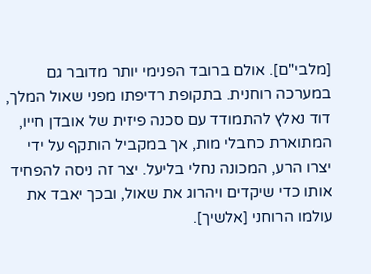[מלבי"ם]. אולם ברובד הפנימי יותר מדובר גם במערכה רוחנית. בתקופת רדיפתו מפני שאול המלך, דוד נאלץ להתמודד עם סכנה פיזית של אובדן חייו, המתוארת כחבלי מות, אך במקביל הותקף על ידי יצרו הרע, המכונה נחלי בליעל. יצר זה ניסה להפחיד אותו כדי שיקדים ויהרוג את שאול, ובכך יאבד את עולמו הרוחני [אלשיך].